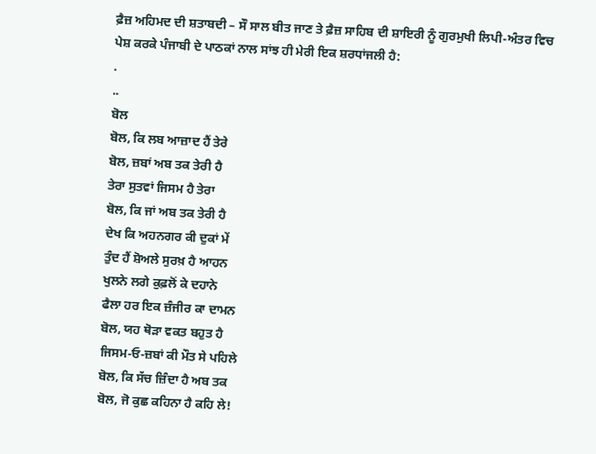ਫ਼ੈਜ਼ ਅਹਿਮਦ ਦੀ ਸ਼ਤਾਬਦੀ – ਸੌ ਸਾਲ ਬੀਤ ਜਾਣ ਤੇ ਫ਼ੈਜ਼ ਸਾਹਿਬ ਦੀ ਸ਼ਾਇਰੀ ਨੂੰ ਗੁਰਮੁਖੀ ਲਿਪੀ-ਅੰਤਰ ਵਿਚ ਪੇਸ਼ ਕਰਕੇ ਪੰਜਾਬੀ ਦੇ ਪਾਠਕਾਂ ਨਾਲ ਸਾਂਝ ਹੀ ਮੇਰੀ ਇਕ ਸ਼ਰਧਾਂਜਲੀ ਹੈ:
.
..
ਬੋਲ
ਬੋਲ, ਕਿ ਲਬ ਆਜ਼ਾਦ ਹੈਂ ਤੇਰੇ
ਬੋਲ, ਜ਼ਬਾਂ ਅਬ ਤਕ ਤੇਰੀ ਹੈ
ਤੇਰਾ ਸੁਤਵਾਂ ਜਿਸਮ ਹੈ ਤੇਰਾ
ਬੋਲ, ਕਿ ਜਾਂ ਅਬ ਤਕ ਤੇਰੀ ਹੈ
ਦੇਖ ਕਿ ਅਹਨਗਰ ਕੀ ਦੁਕਾਂ ਮੇਂ
ਤੁੰਦ ਹੈਂ ਸ਼ੋਅਲੇ ਸੁਰਖ਼ ਹੈ ਆਹਨ
ਖੁਲਨੇ ਲਗੇ ਕੁਫ਼ਲੋਂ ਕੇ ਦਹਾਨੇ
ਫੈਲਾ ਹਰ ਇਕ ਜ਼ੰਜੀਰ ਕਾ ਦਾਮਨ
ਬੋਲ, ਯਹ ਥੋੜਾ ਵਕਤ ਬਹੁਤ ਹੈ
ਜਿਸਮ-ਓ-ਜ਼ਬਾਂ ਕੀ ਮੌਤ ਸੇ ਪਹਿਲੇ
ਬੋਲ, ਕਿ ਸੱਚ ਜ਼ਿੰਦਾ ਹੈ ਅਬ ਤਕ
ਬੋਲ, ਜੋ ਕੁਛ ਕਹਿਨਾ ਹੈ ਕਹਿ ਲੇ!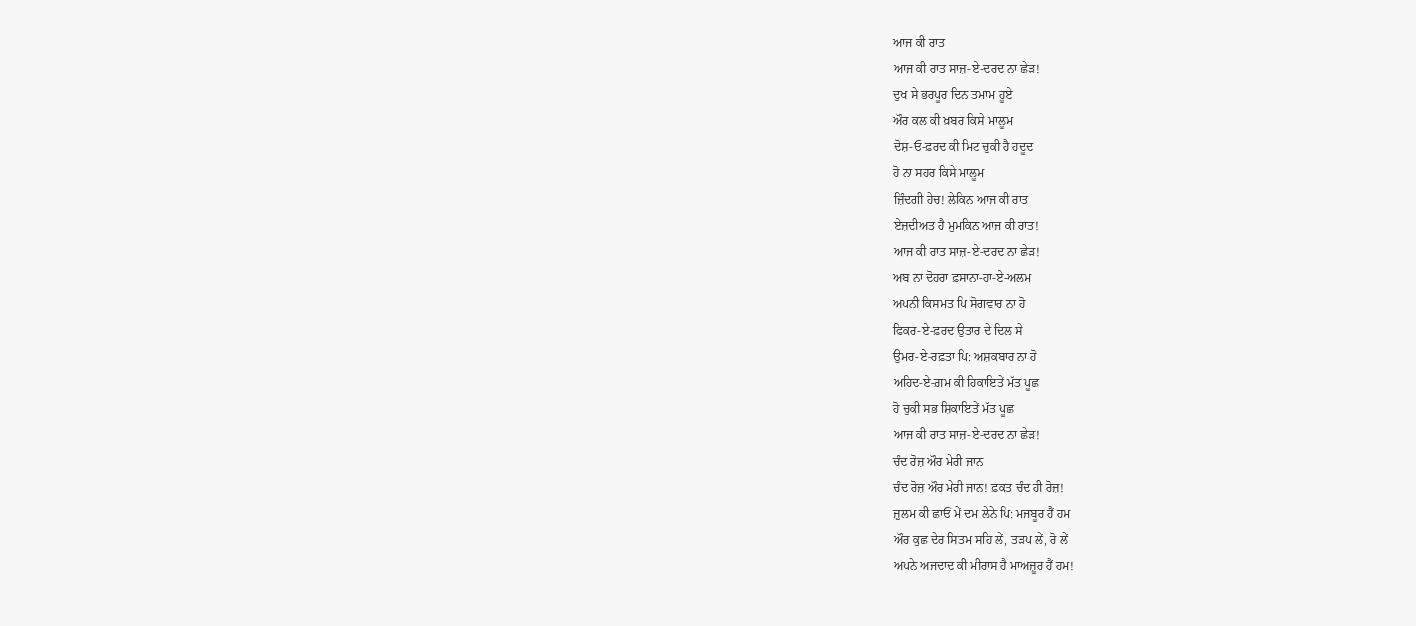ਆਜ ਕੀ ਰਾਤ
ਆਜ ਕੀ ਰਾਤ ਸਾਜ਼-ਏ-ਦਰਦ ਨਾ ਛੇੜ!
ਦੁਖ ਸੇ ਭਰਪੂਰ ਦਿਨ ਤਮਾਮ ਹੂਏ
ਔਰ ਕਲ ਕੀ ਖ਼ਬਰ ਕਿਸੇ ਮਾਲੂਮ
ਦੋਸ਼-ਓ-ਫ਼ਰਦ ਕੀ ਮਿਟ ਚੁਕੀ ਹੈ ਹਦੂਦ
ਹੋ ਨਾ ਸਹਰ ਕਿਸੇ ਮਾਲੂਮ
ਜ਼ਿੰਦਗੀ ਹੇਚ! ਲੇਕਿਨ ਆਜ ਕੀ ਰਾਤ
ਏਜ਼ਦੀਅਤ ਹੈ ਮੁਮਕਿਨ ਆਜ ਕੀ ਰਾਤ!
ਆਜ ਕੀ ਰਾਤ ਸਾਜ਼-ਏ-ਦਰਦ ਨਾ ਛੇੜ!
ਅਬ ਨਾ ਦੋਹਰਾ ਫ਼ਸਾਨਾ-ਹਾ-ਏ-ਅਲਮ
ਅਪਨੀ ਕਿਸਮਤ ਪਿ ਸੋਗਵਾਰ ਨਾ ਹੋ
ਫਿਕਰ-ਏ-ਫ਼ਰਦ ਉਤਾਰ ਦੇ ਦਿਲ ਸੇ
ਉਮਰ-ਏ-ਰਫ਼ਤਾ ਪਿ: ਅਸ਼ਕਬਾਰ ਨਾ ਹੋ
ਅਹਿਦ-ਏ-ਗ਼ਮ ਕੀ ਹਿਕਾਇਤੇਂ ਮੱਤ ਪੂਛ
ਹੋ ਚੁਕੀ ਸਭ ਸ਼ਿਕਾਇਤੇਂ ਮੱਤ ਪੂਛ
ਆਜ ਕੀ ਰਾਤ ਸਾਜ਼-ਏ-ਦਰਦ ਨਾ ਛੇੜ!
ਚੰਦ ਰੋਜ਼ ਔਰ ਮੇਰੀ ਜਾਨ
ਚੰਦ ਰੋਜ਼ ਔਰ ਮੇਰੀ ਜਾਨ! ਫ਼ਕਤ ਚੰਦ ਹੀ ਰੋਜ਼!
ਜ਼ੁਲਮ ਕੀ ਛਾਓਂ ਮੇਂ ਦਮ ਲੇਨੇ ਪਿ: ਮਜਬੂਰ ਹੈਂ ਹਮ
ਔਰ ਕੁਛ ਦੇਰ ਸਿਤਮ ਸਹਿ ਲੇਂ, ਤੜਪ ਲੇਂ, ਰੋ ਲੇਂ
ਅਪਨੇ ਅਜਦਾਦ ਕੀ ਮੀਰਾਸ ਹੈ ਮਾਅਜ਼ੂਰ ਹੈਂ ਹਮ!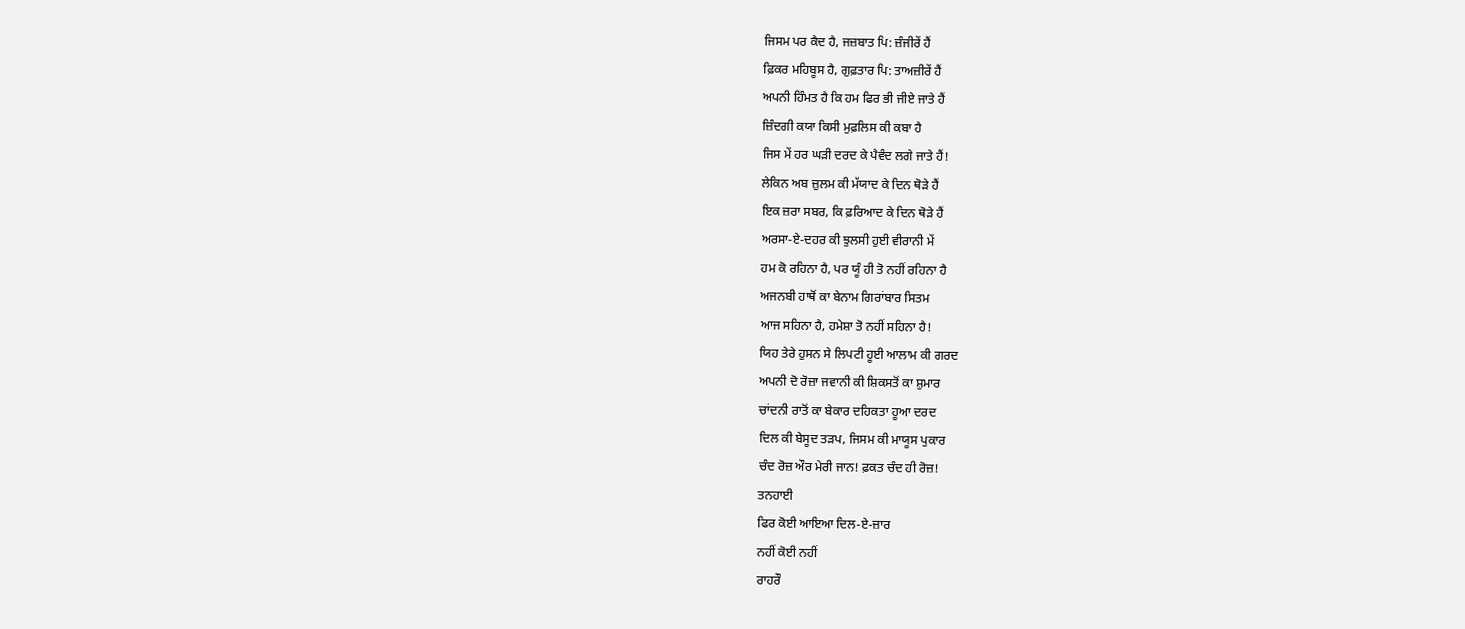ਜਿਸਮ ਪਰ ਕੈਦ ਹੈ, ਜਜ਼ਬਾਤ ਪਿ: ਜ਼ੰਜੀਰੇਂ ਹੈਂ
ਫ਼ਿਕਰ ਮਹਿਬੂਸ ਹੈ, ਗੁਫ਼ਤਾਰ ਪਿ: ਤਾਅਜ਼ੀਰੇਂ ਹੈਂ
ਅਪਨੀ ਹਿੰਮਤ ਹੈ ਕਿ ਹਮ ਫਿਰ ਭੀ ਜੀਏ ਜਾਤੇ ਹੈਂ
ਜ਼ਿੰਦਗੀ ਕਯਾ ਕਿਸੀ ਮੁਫ਼ਲਿਸ ਕੀ ਕਬਾ ਹੈ
ਜਿਸ ਮੇਂ ਹਰ ਘੜੀ ਦਰਦ ਕੇ ਪੈਵੰਦ ਲਗੇ ਜਾਤੇ ਹੈਂ!
ਲੇਕਿਨ ਅਬ ਜ਼ੁਲਮ ਕੀ ਮੱਯਾਦ ਕੇ ਦਿਨ ਥੋੜੇ ਹੈਂ
ਇਕ ਜ਼ਰਾ ਸਬਰ, ਕਿ ਫ਼ਰਿਆਦ ਕੇ ਦਿਨ ਥੋੜੇ ਹੈਂ
ਅਰਸਾ-ਏ-ਦਹਰ ਕੀ ਝੁਲਸੀ ਹੁਈ ਵੀਰਾਨੀ ਮੇਂ
ਹਮ ਕੋ ਰਹਿਨਾ ਹੈ, ਪਰ ਯੂੰ ਹੀ ਤੋ ਨਹੀਂ ਰਹਿਨਾ ਹੈ
ਅਜਨਬੀ ਹਾਥੋਂ ਕਾ ਬੇਨਾਮ ਗਿਰਾਂਬਾਰ ਸਿਤਮ
ਆਜ ਸਹਿਨਾ ਹੈ, ਹਮੇਸ਼ਾ ਤੋ ਨਹੀਂ ਸਹਿਨਾ ਹੈ!
ਯਿਹ ਤੇਰੇ ਹੁਸਨ ਸੇ ਲਿਪਟੀ ਹੂਈ ਆਲਾਮ ਕੀ ਗਰਦ
ਅਪਨੀ ਦੋ ਰੋਜ਼ਾ ਜਵਾਨੀ ਕੀ ਸ਼ਿਕਸਤੋਂ ਕਾ ਸ਼ੁਮਾਰ
ਚਾਂਦਨੀ ਰਾਤੋਂ ਕਾ ਬੇਕਾਰ ਦਹਿਕਤਾ ਹੂਆ ਦਰਦ
ਦਿਲ ਕੀ ਬੇਸੂਦ ਤੜਪ, ਜਿਸਮ ਕੀ ਮਾਯੂਸ ਪੁਕਾਰ
ਚੰਦ ਰੋਜ਼ ਔਰ ਮੇਰੀ ਜਾਨ! ਫ਼ਕਤ ਚੰਦ ਹੀ ਰੋਜ਼!
ਤਨਹਾਈ
ਫਿਰ ਕੋਈ ਆਇਆ ਦਿਲ-ਏ-ਜ਼ਾਰ
ਨਹੀਂ ਕੋਈ ਨਹੀਂ
ਰਾਹਰੌ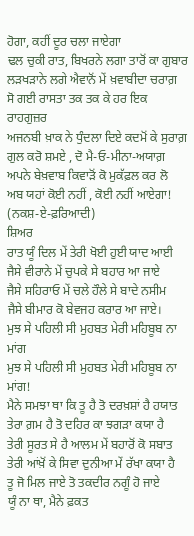ਹੋਗਾ, ਕਹੀਂ ਦੂਰ ਚਲਾ ਜਾਏਗਾ
ਢਲ ਚੁਕੀ ਰਾਤ, ਬਿਖਰਨੇ ਲਗਾ ਤਾਰੋਂ ਕਾ ਗੁਬਾਰ
ਲੜਖੜਾਨੇ ਲਗੇ ਐਵਾਨੋਂ ਮੇਂ ਖ਼ਵਾਬੀਦਾ ਚਰਾਗ਼
ਸੋ ਗਈ ਰਾਸਤਾ ਤਕ ਤਕ ਕੇ ਹਰ ਇਕ ਰਾਹਗੁਜ਼ਰ
ਅਜਨਬੀ ਖ਼ਾਕ ਨੇ ਧੁੰਦਲਾ ਦਿਏ ਕਦਮੋਂ ਕੇ ਸੁਰਾਗ਼
ਗੁਲ ਕਰੋ ਸ਼ਮਏ , ਦੋ ਮੈ-ਓ-ਮੀਨਾ-ਅਯਾਗ਼
ਅਪਨੇ ਬੇਖ਼ਵਾਬ ਕਿਵਾੜੋਂ ਕੋ ਮੁਕੱਫ਼ਲ ਕਰ ਲੋ
ਅਬ ਯਹਾਂ ਕੋਈ ਨਹੀਂ , ਕੋਈ ਨਹੀਂ ਆਏਗਾ!
(ਨਕਸ਼-ਏ-ਫ਼ਰਿਆਦੀ)
ਸ਼ਿਅਰ
ਰਾਤ ਯੂੰ ਦਿਲ ਮੇਂ ਤੇਰੀ ਖੋਈ ਹੁਈ ਯਾਦ ਆਈ
ਜੈਸੇ ਵੀਰਾਨੇ ਮੇਂ ਚੁਪਕੇ ਸੇ ਬਹਾਰ ਆ ਜਾਏ
ਜੈਸੇ ਸਹਿਰਾਓ ਮੇਂ ਚਲੇ ਹੌਲੇ ਸੇ ਬਾਦੇ ਨਸੀਮ
ਜੈਸੇ ਬੀਮਾਰ ਕੋ ਬੇਵਜਹ ਕਰਾਰ ਆ ਜਾਏ।
ਮੁਝ ਸੇ ਪਹਿਲੀ ਸੀ ਮੁਹਬਤ ਮੇਰੀ ਮਹਿਬੂਬ ਨਾ ਮਾਂਗ
ਮੁਝ ਸੇ ਪਹਿਲੀ ਸੀ ਮੁਹਬਤ ਮੇਰੀ ਮਹਿਬੂਬ ਨਾ ਮਾਂਗ!
ਮੈਨੇ ਸਮਝਾ ਥਾ ਕਿ ਤੂ ਹੈ ਤੋ ਦਰਖ਼ਸ਼ਾਂ ਹੈ ਹਯਾਤ
ਤੇਰਾ ਗ਼ਮ ਹੈ ਤੋ ਦਹਿਰ ਕਾ ਝਗੜਾ ਕਯਾ ਹੈ
ਤੇਰੀ ਸੂਰਤ ਸੇ ਹੈ ਆਲਮ ਮੇਂ ਬਹਾਰੋਂ ਕੋ ਸਬਾਤ
ਤੇਰੀ ਆਂਖ਼ੋਂ ਕੇ ਸਿਵਾ ਦੁਨੀਆ ਮੇਂ ਰੱਖਾ ਕਯਾ ਹੈ
ਤੂ ਜੋ ਮਿਲ ਜਾਏ ਤੋ ਤਕਦੀਰ ਨਗੂੰ ਹੋ ਜਾਏ
ਯੂੰ ਨਾ ਥਾ, ਮੈਨੇ ਫ਼ਕਤ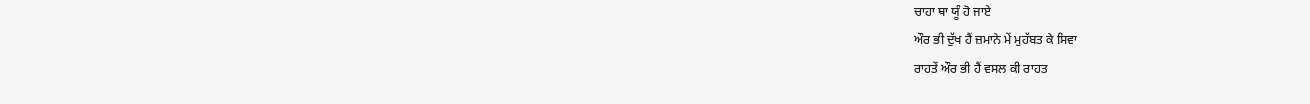ਚਾਹਾ ਥਾ ਯੂੰ ਹੋ ਜਾਏ
ਔਰ ਭੀ ਦੁੱਖ ਹੈਂ ਜ਼ਮਾਨੇ ਮੇਂ ਮੁਹੱਬਤ ਕੇ ਸਿਵਾ
ਰਾਹਤੇਂ ਔਰ ਭੀ ਹੈਂ ਵਸਲ ਕੀ ਰਾਹਤ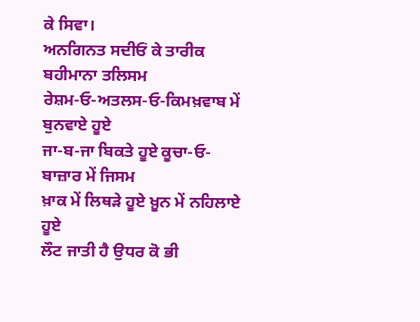ਕੇ ਸਿਵਾ।
ਅਨਗਿਨਤ ਸਦੀਓਂ ਕੇ ਤਾਰੀਕ ਬਹੀਮਾਨਾ ਤਲਿਸਮ
ਰੇਸ਼ਮ-ਓ-ਅਤਲਸ-ਓ-ਕਿਮਖ਼ਵਾਬ ਮੇਂ ਬੁਨਵਾਏ ਹੂਏ
ਜਾ-ਬ-ਜਾ ਬਿਕਤੇ ਹੂਏ ਕੂਚਾ-ਓ-ਬਾਜ਼ਾਰ ਮੇਂ ਜਿਸਮ
ਖ਼ਾਕ ਮੇਂ ਲਿਥੜੇ ਹੂਏ ਖ਼ੂਨ ਮੇਂ ਨਹਿਲਾਏ ਹੂਏ
ਲੌਟ ਜਾਤੀ ਹੈ ਉਧਰ ਕੋ ਭੀ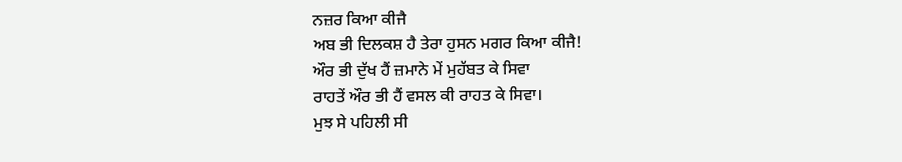ਨਜ਼ਰ ਕਿਆ ਕੀਜੈ
ਅਬ ਭੀ ਦਿਲਕਸ਼ ਹੈ ਤੇਰਾ ਹੁਸਨ ਮਗਰ ਕਿਆ ਕੀਜੈ!
ਔਰ ਭੀ ਦੁੱਖ ਹੈਂ ਜ਼ਮਾਨੇ ਮੇਂ ਮੁਹੱਬਤ ਕੇ ਸਿਵਾ
ਰਾਹਤੇਂ ਔਰ ਭੀ ਹੈਂ ਵਸਲ ਕੀ ਰਾਹਤ ਕੇ ਸਿਵਾ।
ਮੁਝ ਸੇ ਪਹਿਲੀ ਸੀ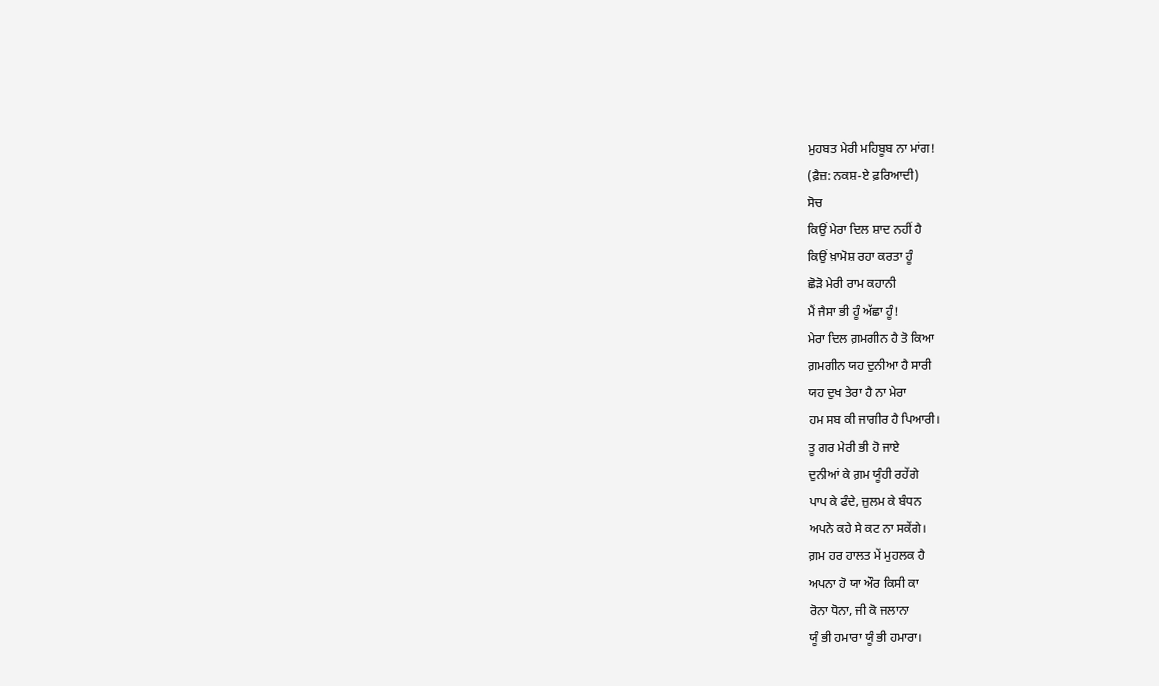ਮੁਹਬਤ ਮੇਰੀ ਮਹਿਬੂਬ ਨਾ ਮਾਂਗ!
(ਫ਼ੈਜ਼: ਨਕਸ਼-ਏ ਫ਼ਰਿਆਦੀ)
ਸੋਚ
ਕਿਉਂ ਮੇਰਾ ਦਿਲ ਸ਼ਾਦ ਨਹੀਂ ਹੈ
ਕਿਉਂ ਖ਼ਾਮੋਸ਼ ਰਹਾ ਕਰਤਾ ਹੂੰ
ਛੋੜੋ ਮੇਰੀ ਰਾਮ ਕਹਾਨੀ
ਮੈਂ ਜੈਸਾ ਭੀ ਹੂੰ ਅੱਛਾ ਹੂੰ!
ਮੇਰਾ ਦਿਲ ਗ਼ਮਗੀਨ ਹੈ ਤੋ ਕਿਆ
ਗ਼ਮਗੀਨ ਯਹ ਦੁਨੀਆ ਹੈ ਸਾਰੀ
ਯਹ ਦੁਖ ਤੇਰਾ ਹੈ ਨਾ ਮੇਰਾ
ਹਮ ਸਬ ਕੀ ਜਾਗੀਰ ਹੈ ਪਿਆਰੀ।
ਤੂ ਗਰ ਮੇਰੀ ਭੀ ਹੋ ਜਾਏ
ਦੁਨੀਆਂ ਕੇ ਗ਼ਮ ਯੂੰਹੀ ਰਹੇਂਗੇ
ਪਾਪ ਕੇ ਫੰਦੇ, ਜ਼ੁਲਮ ਕੇ ਬੰਧਨ
ਅਪਨੇ ਕਹੇ ਸੇ ਕਟ ਨਾ ਸਕੇਂਗੇ।
ਗ਼ਮ ਹਰ ਹਾਲਤ ਮੇਂ ਮੁਹਲਕ ਹੈ
ਅਪਨਾ ਹੋ ਯਾ ਔਰ ਕਿਸੀ ਕਾ
ਰੋਨਾ ਧੋਨਾ, ਜੀ ਕੋ ਜਲਾਨਾ
ਯੂੰ ਭੀ ਹਮਾਰਾ ਯੂੰ ਭੀ ਹਮਾਰਾ।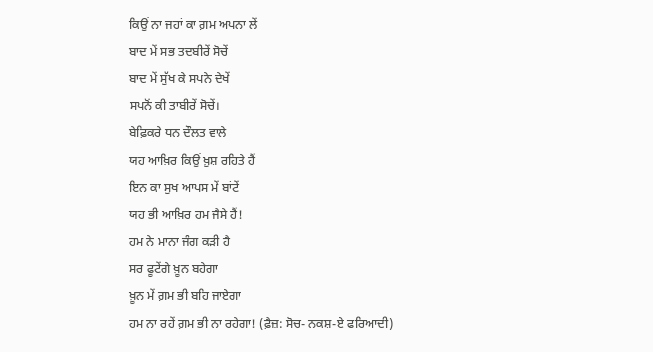ਕਿਉਂ ਨਾ ਜਹਾਂ ਕਾ ਗ਼ਮ ਅਪਨਾ ਲੇਂ
ਬਾਦ ਮੇਂ ਸਭ ਤਦਬੀਰੇਂ ਸੋਚੇਂ
ਬਾਦ ਮੇਂ ਸੁੱਖ ਕੇ ਸਪਨੇ ਦੇਖੇਂ
ਸਪਨੋਂ ਕੀ ਤਾਬੀਰੇਂ ਸੋਚੇਂ।
ਬੇਫ਼ਿਕਰੇ ਧਨ ਦੌਲਤ ਵਾਲੇ
ਯਹ ਆਖ਼ਿਰ ਕਿਉਂ ਖ਼ੁਸ਼ ਰਹਿਤੇ ਹੈਂ
ਇਨ ਕਾ ਸੁਖ ਆਪਸ ਮੇਂ ਬਾਂਟੇਂ
ਯਹ ਭੀ ਆਖ਼ਿਰ ਹਮ ਜੈਸੇ ਹੈਂ!
ਹਮ ਨੇ ਮਾਨਾ ਜੰਗ ਕੜੀ ਹੈ
ਸਰ ਫੂਟੇਂਗੇ ਖ਼ੂਨ ਬਹੇਗਾ
ਖ਼ੂਨ ਮੇਂ ਗ਼ਮ ਭੀ ਬਹਿ ਜਾਏਗਾ
ਹਮ ਨਾ ਰਹੇਂ ਗ਼ਮ ਭੀ ਨਾ ਰਹੇਗਾ! (ਫ਼ੈਜ਼: ਸੋਚ- ਨਕਸ਼-ਏ ਫਰਿਆਦੀ)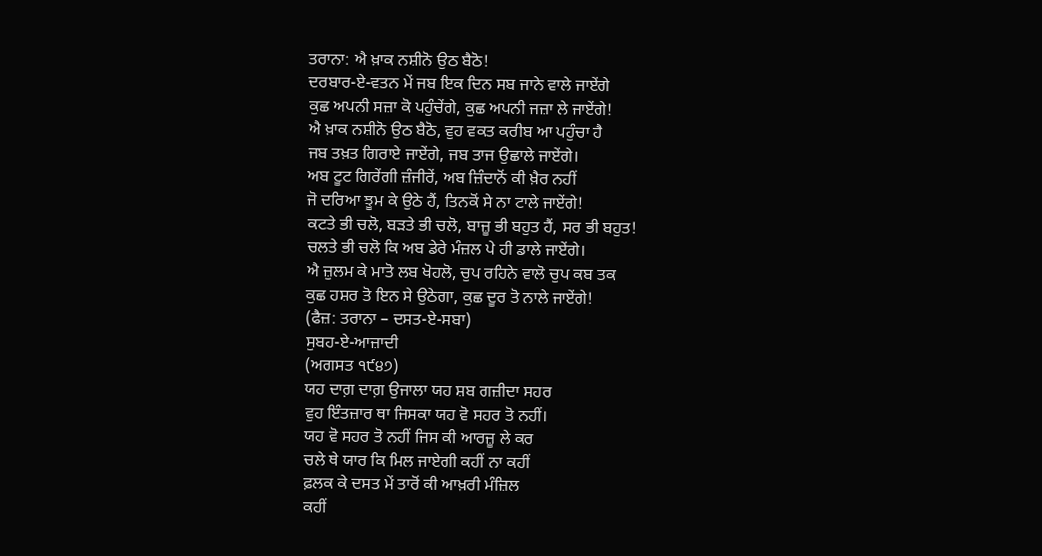ਤਰਾਨਾ: ਐ ਖ਼ਾਕ ਨਸ਼ੀਨੋ ਉਠ ਬੈਠੋ!
ਦਰਬਾਰ-ਏ-ਵਤਨ ਮੇਂ ਜਬ ਇਕ ਦਿਨ ਸਬ ਜਾਨੇ ਵਾਲੇ ਜਾਏਂਗੇ
ਕੁਛ ਅਪਨੀ ਸਜ਼ਾ ਕੋ ਪਹੁੰਚੇਂਗੇ, ਕੁਛ ਅਪਨੀ ਜਜ਼ਾ ਲੇ ਜਾਏਂਗੇ!
ਐ ਖ਼ਾਕ ਨਸ਼ੀਨੋ ਉਠ ਬੈਠੋ, ਵੁਹ ਵਕਤ ਕਰੀਬ ਆ ਪਹੁੰਚਾ ਹੈ
ਜਬ ਤਖ਼ਤ ਗਿਰਾਏ ਜਾਏਂਗੇ, ਜਬ ਤਾਜ ਉਛਾਲੇ ਜਾਏਂਗੇ।
ਅਬ ਟੂਟ ਗਿਰੇਂਗੀ ਜ਼ੰਜੀਰੇਂ, ਅਬ ਜ਼ਿੰਦਾਨੋਂ ਕੀ ਖ਼ੈਰ ਨਹੀਂ
ਜੋ ਦਰਿਆ ਝੂਮ ਕੇ ਉਠੇ ਹੈਂ, ਤਿਨਕੋਂ ਸੇ ਨਾ ਟਾਲੇ ਜਾਏਂਗੇ!
ਕਟਤੇ ਭੀ ਚਲੋ, ਬੜਤੇ ਭੀ ਚਲੋ, ਬਾਜ਼ੂ ਭੀ ਬਹੁਤ ਹੈਂ, ਸਰ ਭੀ ਬਹੁਤ!
ਚਲਤੇ ਭੀ ਚਲੋ ਕਿ ਅਬ ਡੇਰੇ ਮੰਜ਼ਲ ਪੇ ਹੀ ਡਾਲੇ ਜਾਏਂਗੇ।
ਐ ਜ਼ੁਲਮ ਕੇ ਮਾਤੋ ਲਬ ਖੋਹਲੋ, ਚੁਪ ਰਹਿਨੇ ਵਾਲੋ ਚੁਪ ਕਬ ਤਕ
ਕੁਛ ਹਸ਼ਰ ਤੋ ਇਨ ਸੇ ਉਠੇਗਾ, ਕੁਛ ਦੂਰ ਤੋ ਨਾਲੇ ਜਾਏਂਗੇ!
(ਫੈਜ਼: ਤਰਾਨਾ – ਦਸਤ-ਏ-ਸਬਾ)
ਸੁਬਹ-ਏ-ਆਜ਼ਾਦੀ
(ਅਗਸਤ ੧੯੪੭)
ਯਹ ਦਾਗ਼ ਦਾਗ਼ ਉਜਾਲਾ ਯਹ ਸ਼ਬ ਗਜ਼ੀਦਾ ਸਹਰ
ਵੁਹ ਇੰਤਜ਼ਾਰ ਥਾ ਜਿਸਕਾ ਯਹ ਵੋ ਸਹਰ ਤੋ ਨਹੀਂ।
ਯਹ ਵੋ ਸਹਰ ਤੋ ਨਹੀਂ ਜਿਸ ਕੀ ਆਰਜ਼ੂ ਲੇ ਕਰ
ਚਲੇ ਥੇ ਯਾਰ ਕਿ ਮਿਲ ਜਾਏਗੀ ਕਹੀਂ ਨਾ ਕਹੀਂ
ਫ਼ਲਕ ਕੇ ਦਸਤ ਮੇਂ ਤਾਰੋਂ ਕੀ ਆਖ਼ਰੀ ਮੰਜ਼ਿਲ
ਕਹੀਂ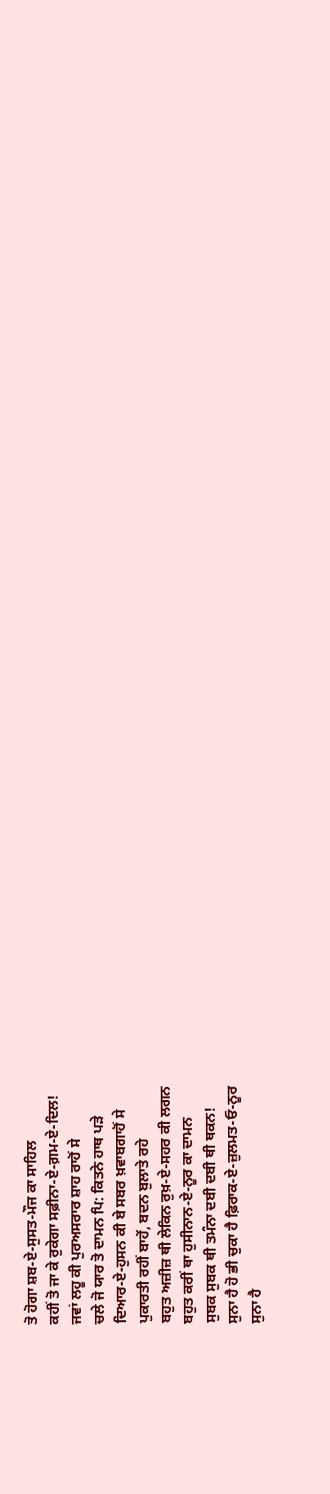ਤੋ ਹੋਗਾ ਸ਼ਬ-ਏ-ਸੁਸਤ-ਮੌਜ ਕਾ ਸਾਹਿਲ
ਕਹੀਂ ਤੋ ਜਾ ਕੇ ਰੁਕੇਗਾ ਸਫ਼ੀਨਾ-ਏ-ਗ਼ਮ-ਏ-ਦਿਲ!
ਜਵਾਂ ਲਹੂ ਕੀ ਪੁਰਅਸਰਾਰ ਸ਼ਾਹ ਰਾਹੋਂ ਸੇ
ਚਲੇ ਜੋ ਯਾਰ ਤੋ ਦਾਮਨ ਪਿ: ਕਿਤਨੇ ਹਾਥ ਪੜੇ
ਦਿਆਰ-ਏ-ਹੁਸਨ ਕੀ ਬੇ ਸਬਰ ਖ਼ਵਾਬਗਾਹੋਂ ਸੇ
ਪੁਕਾਰਤੀ ਰਹੀਂ ਬਾਹੇਂ, ਬਦਨ ਬੁਲਾਤੇ ਰਹੇ
ਬਹੁਤ ਅਜ਼ੀਜ਼ ਥੀ ਲੇਕਿਨ ਰੁਖ਼-ਏ-ਸਹਰ ਕੀ ਲਗਨ
ਬਹੁਤ ਕਰੀਂ ਥਾ ਹੁਸੀਨਾਨ-ਏ-ਨੂਰ ਕਾ ਦਾਮਨ
ਸੁਬਕ ਸੁਬਕ ਥੀ ਤਮੰਨਾ ਦਬੀ ਦਬੀ ਥੀ ਥਕਨ!
ਸੁਨਾ ਹੈ ਹੋ ਭੀ ਚੁਕਾ ਹੈ ਫ਼ਿਰਾਕ-ਏ-ਜ਼ੁਲਮਤ-ਓ-ਨੂਰ
ਸੁਨਾ ਹੈ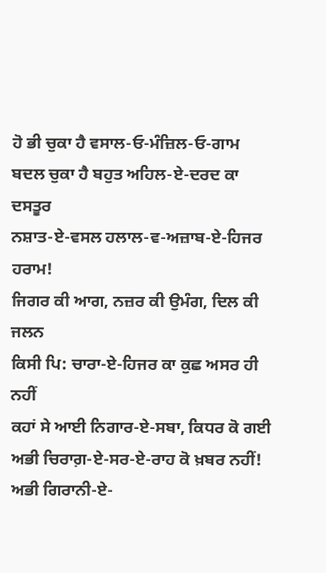ਹੋ ਭੀ ਚੁਕਾ ਹੈ ਵਸਾਲ-ਓ-ਮੰਜ਼ਿਲ-ਓ-ਗਾਮ
ਬਦਲ ਚੁਕਾ ਹੈ ਬਹੁਤ ਅਹਿਲ-ਏ-ਦਰਦ ਕਾ ਦਸਤੂਰ
ਨਸ਼ਾਤ-ਏ-ਵਸਲ ਹਲਾਲ-ਵ-ਅਜ਼ਾਬ-ਏ-ਹਿਜਰ ਹਰਾਮ!
ਜਿਗਰ ਕੀ ਆਗ, ਨਜ਼ਰ ਕੀ ਉਮੰਗ, ਦਿਲ ਕੀ ਜਲਨ
ਕਿਸੀ ਪਿ: ਚਾਰਾ-ਏ-ਹਿਜਰ ਕਾ ਕੁਛ ਅਸਰ ਹੀ ਨਹੀਂ
ਕਹਾਂ ਸੇ ਆਈ ਨਿਗਾਰ-ਏ-ਸਬਾ, ਕਿਧਰ ਕੋ ਗਈ
ਅਭੀ ਚਿਰਾਗ਼-ਏ-ਸਰ-ਏ-ਰਾਹ ਕੋ ਖ਼ਬਰ ਨਹੀਂ!
ਅਭੀ ਗਿਰਾਨੀ-ਏ-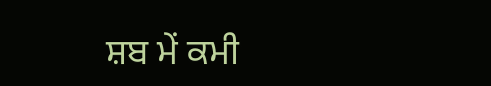ਸ਼ਬ ਮੇਂ ਕਮੀ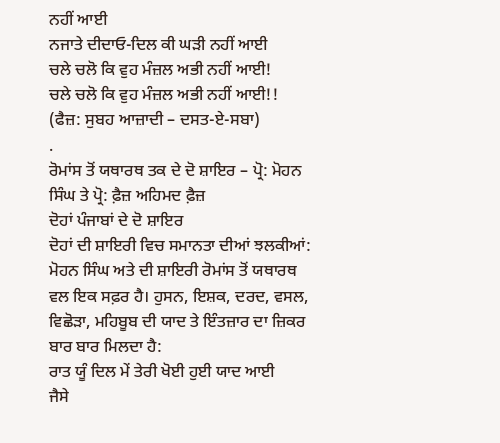ਨਹੀਂ ਆਈ
ਨਜਾਤੇ ਦੀਦਾਓ-ਦਿਲ ਕੀ ਘੜੀ ਨਹੀਂ ਆਈ
ਚਲੇ ਚਲੋ ਕਿ ਵੁਹ ਮੰਜ਼ਲ ਅਭੀ ਨਹੀਂ ਆਈ!
ਚਲੇ ਚਲੋ ਕਿ ਵੁਹ ਮੰਜ਼ਲ ਅਭੀ ਨਹੀਂ ਆਈ!!
(ਫੈਜ਼: ਸੁਬਹ ਆਜ਼ਾਦੀ – ਦਸਤ-ਏ-ਸਬਾ)
.
ਰੋਮਾਂਸ ਤੋਂ ਯਥਾਰਥ ਤਕ ਦੇ ਦੋ ਸ਼ਾਇਰ – ਪ੍ਰੋ: ਮੋਹਨ ਸਿੰਘ ਤੇ ਪ੍ਰੋ: ਫ਼ੈਜ਼ ਅਹਿਮਦ ਫ਼ੈਜ਼
ਦੋਹਾਂ ਪੰਜਾਬਾਂ ਦੇ ਦੋ ਸ਼ਾਇਰ
ਦੋਹਾਂ ਦੀ ਸ਼ਾਇਰੀ ਵਿਚ ਸਮਾਨਤਾ ਦੀਆਂ ਝਲਕੀਆਂ:
ਮੋਹਨ ਸਿੰਘ ਅਤੇ ਦੀ ਸ਼ਾਇਰੀ ਰੋਮਾਂਸ ਤੋਂ ਯਥਾਰਥ ਵਲ ਇਕ ਸਫ਼ਰ ਹੈ। ਹੁਸਨ, ਇਸ਼ਕ, ਦਰਦ, ਵਸਲ, ਵਿਛੋੜਾ, ਮਹਿਬੂਬ ਦੀ ਯਾਦ ਤੇ ਇੰਤਜ਼ਾਰ ਦਾ ਜ਼ਿਕਰ ਬਾਰ ਬਾਰ ਮਿਲਦਾ ਹੈ:
ਰਾਤ ਯੂੰ ਦਿਲ ਮੇਂ ਤੇਰੀ ਖੋਈ ਹੁਈ ਯਾਦ ਆਈ
ਜੈਸੇ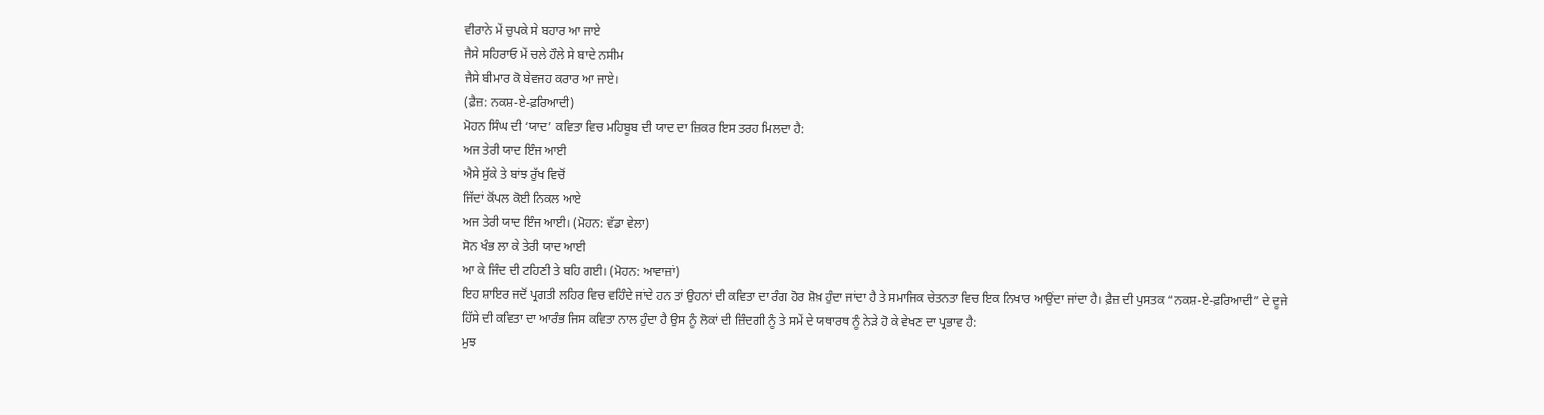ਵੀਰਾਨੇ ਮੇਂ ਚੁਪਕੇ ਸੇ ਬਹਾਰ ਆ ਜਾਏ
ਜੈਸੇ ਸਹਿਰਾਓ ਮੇਂ ਚਲੇ ਹੌਲੇ ਸੇ ਬਾਦੇ ਨਸੀਮ
ਜੈਸੇ ਬੀਮਾਰ ਕੋ ਬੇਵਜਹ ਕਰਾਰ ਆ ਜਾਏ।
(ਫ਼ੈਜ਼: ਨਕਸ਼-ਏ-ਫ਼ਰਿਆਦੀ)
ਮੋਹਨ ਸਿੰਘ ਦੀ ‘ਯਾਦ’ ਕਵਿਤਾ ਵਿਚ ਮਹਿਬੂਬ ਦੀ ਯਾਦ ਦਾ ਜ਼ਿਕਰ ਇਸ ਤਰਹ ਮਿਲਦਾ ਹੈ:
ਅਜ ਤੇਰੀ ਯਾਦ ਇੰਜ ਆਈ
ਐਸੇ ਸੁੱਕੇ ਤੇ ਬਾਂਝ ਰੁੱਖ ਵਿਚੋਂ
ਜਿੱਦਾਂ ਕੋਂਪਲ ਕੋਈ ਨਿਕਲ ਆਏ
ਅਜ ਤੇਰੀ ਯਾਦ ਇੰਜ ਆਈ। (ਮੋਹਨ: ਵੱਡਾ ਵੇਲਾ)
ਸੋਨ ਖੰਭ ਲਾ ਕੇ ਤੇਰੀ ਯਾਦ ਆਈ
ਆ ਕੇ ਜਿੰਦ ਦੀ ਟਹਿਣੀ ਤੇ ਬਹਿ ਗਈ। (ਮੋਹਨ: ਆਵਾਜ਼ਾਂ)
ਇਹ ਸ਼ਾਇਰ ਜਦੋਂ ਪ੍ਰਗਤੀ ਲਹਿਰ ਵਿਚ ਵਹਿੰਦੇ ਜਾਂਦੇ ਹਨ ਤਾਂ ਉਹਨਾਂ ਦੀ ਕਵਿਤਾ ਦਾ ਰੰਗ ਹੋਰ ਸ਼ੋਖ਼ ਹੁੰਦਾ ਜਾਂਦਾ ਹੈ ਤੇ ਸਮਾਜਿਕ ਚੇਤਨਤਾ ਵਿਚ ਇਕ ਨਿਖਾਰ ਆਉਂਦਾ ਜਾਂਦਾ ਹੈ। ਫ਼ੈਜ਼ ਦੀ ਪੁਸਤਕ “ਨਕਸ਼-ਏ-ਫ਼ਰਿਆਦੀ” ਦੇ ਦੂਜੇ ਹਿੱਸੇ ਦੀ ਕਵਿਤਾ ਦਾ ਆਰੰਭ ਜਿਸ ਕਵਿਤਾ ਨਾਲ ਹੁੰਦਾ ਹੈ ਉਸ ਨੂੰ ਲੋਕਾਂ ਦੀ ਜ਼ਿੰਦਗੀ ਨੂੰ ਤੇ ਸਮੇਂ ਦੇ ਯਥਾਰਥ ਨੂੰ ਨੇੜੇ ਹੋ ਕੇ ਵੇਖਣ ਦਾ ਪ੍ਰਭਾਵ ਹੈ:
ਮੁਝ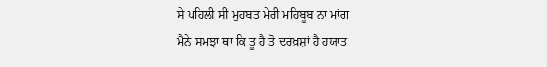ਸੇ ਪਹਿਲੀ ਸੀ ਮੁਹਬਤ ਮੇਰੀ ਮਹਿਬੂਬ ਨਾ ਮਾਂਗ
ਮੈਨੇ ਸਮਝਾ ਥਾ ਕਿ ਤੂ ਹੈ ਤੋ ਦਰਖ਼ਸ਼ਾਂ ਹੈ ਹਯਾਤ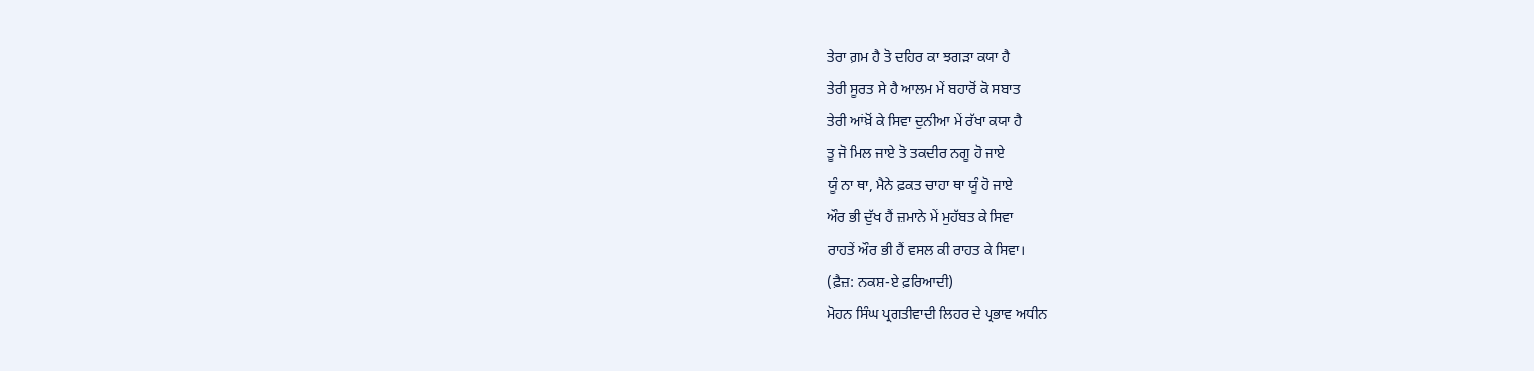ਤੇਰਾ ਗ਼ਮ ਹੈ ਤੋ ਦਹਿਰ ਕਾ ਝਗੜਾ ਕਯਾ ਹੈ
ਤੇਰੀ ਸੂਰਤ ਸੇ ਹੈ ਆਲਮ ਮੇਂ ਬਹਾਰੋਂ ਕੋ ਸਬਾਤ
ਤੇਰੀ ਆਂਖ਼ੋਂ ਕੇ ਸਿਵਾ ਦੁਨੀਆ ਮੇਂ ਰੱਖਾ ਕਯਾ ਹੈ
ਤੂ ਜੋ ਮਿਲ ਜਾਏ ਤੋ ਤਕਦੀਰ ਨਗੂ ਹੋ ਜਾਏ
ਯੂੰ ਨਾ ਥਾ, ਮੈਨੇ ਫ਼ਕਤ ਚਾਹਾ ਥਾ ਯੂੰ ਹੋ ਜਾਏ
ਔਰ ਭੀ ਦੁੱਖ ਹੈਂ ਜ਼ਮਾਨੇ ਮੇਂ ਮੁਹੱਬਤ ਕੇ ਸਿਵਾ
ਰਾਹਤੇਂ ਔਰ ਭੀ ਹੈਂ ਵਸਲ ਕੀ ਰਾਹਤ ਕੇ ਸਿਵਾ।
(ਫ਼ੈਜ਼: ਨਕਸ਼-ਏ ਫ਼ਰਿਆਦੀ)
ਮੋਹਨ ਸਿੰਘ ਪ੍ਰਗਤੀਵਾਦੀ ਲਿਹਰ ਦੇ ਪ੍ਰਭਾਵ ਅਧੀਨ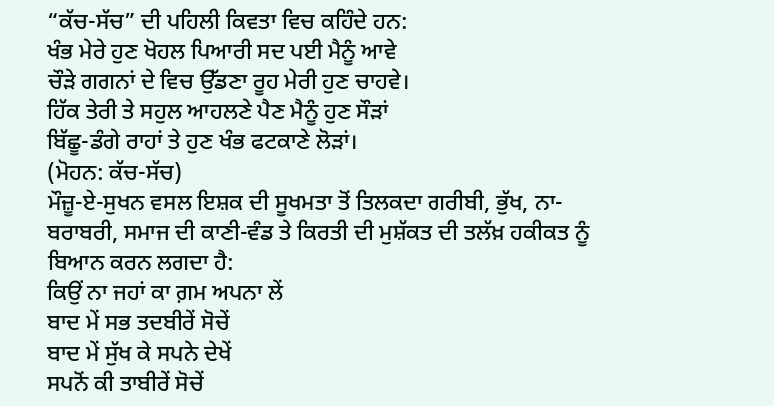“ਕੱਚ-ਸੱਚ” ਦੀ ਪਹਿਲੀ ਕਿਵਤਾ ਵਿਚ ਕਹਿੰਦੇ ਹਨ:
ਖੰਭ ਮੇਰੇ ਹੁਣ ਖੋਹਲ ਪਿਆਰੀ ਸਦ ਪਈ ਮੈਨੂੰ ਆਵੇ
ਚੌੜੇ ਗਗਨਾਂ ਦੇ ਵਿਚ ਉੱਡਣਾ ਰੂਹ ਮੇਰੀ ਹੁਣ ਚਾਹਵੇ।
ਹਿੱਕ ਤੇਰੀ ਤੇ ਸਹੁਲ ਆਹਲਣੇ ਪੈਣ ਮੈਨੂੰ ਹੁਣ ਸੌੜਾਂ
ਬਿੱਛੂ-ਡੰਗੇ ਰਾਹਾਂ ਤੇ ਹੁਣ ਖੰਭ ਫਟਕਾਣੇ ਲੋੜਾਂ।
(ਮੋਹਨ: ਕੱਚ-ਸੱਚ)
ਮੌਜ਼ੂ-ਏ-ਸੁਖਨ ਵਸਲ ਇਸ਼ਕ ਦੀ ਸੂਖਮਤਾ ਤੋਂ ਤਿਲਕਦਾ ਗਰੀਬੀ, ਭੁੱਖ, ਨਾ-ਬਰਾਬਰੀ, ਸਮਾਜ ਦੀ ਕਾਣੀ-ਵੰਡ ਤੇ ਕਿਰਤੀ ਦੀ ਮੁਸ਼ੱਕਤ ਦੀ ਤਲੱਖ਼ ਹਕੀਕਤ ਨੂੰ ਬਿਆਨ ਕਰਨ ਲਗਦਾ ਹੈ:
ਕਿਉਂ ਨਾ ਜਹਾਂ ਕਾ ਗ਼ਮ ਅਪਨਾ ਲੇਂ
ਬਾਦ ਮੇਂ ਸਭ ਤਦਬੀਰੇਂ ਸੋਚੇਂ
ਬਾਦ ਮੇਂ ਸੁੱਖ ਕੇ ਸਪਨੇ ਦੇਖੇਂ
ਸਪਨੋਂ ਕੀ ਤਾਬੀਰੇਂ ਸੋਚੇਂ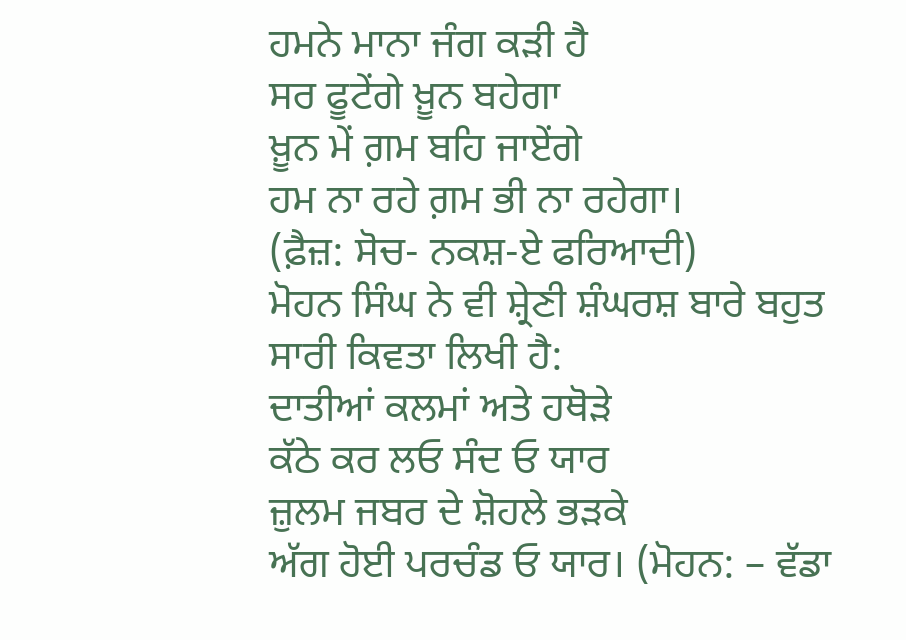ਹਮਨੇ ਮਾਨਾ ਜੰਗ ਕੜੀ ਹੈ
ਸਰ ਫੂਟੇਂਗੇ ਖ਼ੂਨ ਬਹੇਗਾ
ਖ਼ੂਨ ਮੇਂ ਗ਼ਮ ਬਹਿ ਜਾਏਂਗੇ
ਹਮ ਨਾ ਰਹੇ ਗ਼ਮ ਭੀ ਨਾ ਰਹੇਗਾ।
(ਫ਼ੈਜ਼: ਸੋਚ- ਨਕਸ਼-ਏ ਫਰਿਆਦੀ)
ਮੋਹਨ ਸਿੰਘ ਨੇ ਵੀ ਸ਼੍ਰੇਣੀ ਸ਼ੰਘਰਸ਼ ਬਾਰੇ ਬਹੁਤ ਸਾਰੀ ਕਿਵਤਾ ਲਿਖੀ ਹੈ:
ਦਾਤੀਆਂ ਕਲਮਾਂ ਅਤੇ ਹਥੋੜੇ
ਕੱਠੇ ਕਰ ਲਓ ਸੰਦ ਓ ਯਾਰ
ਜ਼ੁਲਮ ਜਬਰ ਦੇ ਸ਼ੋਹਲੇ ਭੜਕੇ
ਅੱਗ ਹੋਈ ਪਰਚੰਡ ਓ ਯਾਰ। (ਮੋਹਨ: – ਵੱਡਾ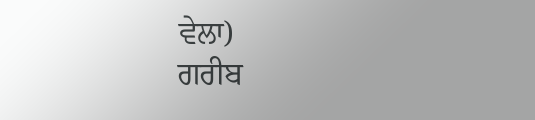ਵੇਲਾ)
ਗਰੀਬ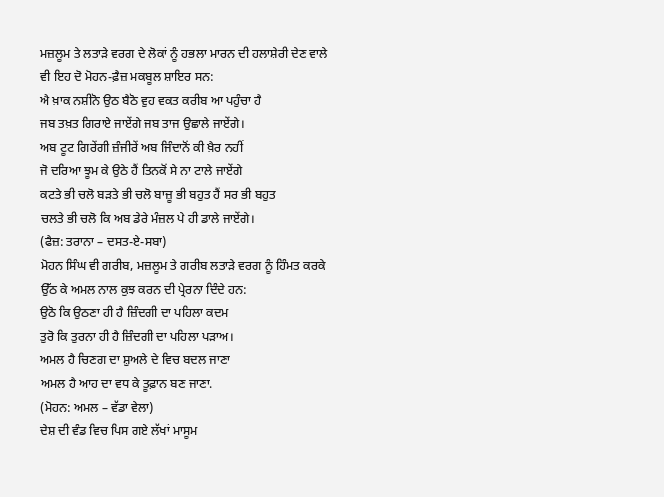ਮਜ਼ਲੂਮ ਤੇ ਲਤਾੜੇ ਵਰਗ ਦੇ ਲੋਕਾਂ ਨੂੰ ਹਭਲਾ ਮਾਰਨ ਦੀ ਹਲਾਸ਼ੇਰੀ ਦੇਣ ਵਾਲੇ ਵੀ ਇਹ ਦੋ ਮੋਹਨ-ਫ਼ੈਜ਼ ਮਕਬੂਲ ਸ਼ਾਇਰ ਸਨ:
ਐ ਖ਼ਾਕ ਨਸ਼ੀਨੋ ਉਠ ਬੈਠੋ ਵੁਹ ਵਕਤ ਕਰੀਬ ਆ ਪਹੁੰਚਾ ਹੈ
ਜਬ ਤਖ਼ਤ ਗਿਰਾਏ ਜਾਏਂਗੇ ਜਬ ਤਾਜ ਉਛਾਲੇ ਜਾਏਂਗੇ।
ਅਬ ਟੂਟ ਗਿਰੇਂਗੀ ਜ਼ੰਜੀਰੇਂ ਅਬ ਜਿੰਦਾਨੋਂ ਕੀ ਖ਼ੈਰ ਨਹੀਂ
ਜੋ ਦਰਿਆ ਝੂਮ ਕੇ ਉਠੇ ਹੈਂ ਤਿਨਕੋਂ ਸੇ ਨਾ ਟਾਲੇ ਜਾਏਂਗੇ
ਕਟਤੇ ਭੀ ਚਲੋ ਬੜਤੇ ਭੀ ਚਲੋ ਬਾਜ਼ੂ ਭੀ ਬਹੁਤ ਹੈਂ ਸਰ ਭੀ ਬਹੁਤ
ਚਲਤੇ ਭੀ ਚਲੋ ਕਿ ਅਬ ਡੇਰੇ ਮੰਜ਼ਲ ਪੇ ਹੀ ਡਾਲੇ ਜਾਏਂਗੇ।
(ਫੈਜ਼: ਤਰਾਨਾ – ਦਸਤ-ਏ-ਸਬਾ)
ਮੋਹਨ ਸਿੰਘ ਵੀ ਗਰੀਬ, ਮਜ਼ਲੂਮ ਤੇ ਗਰੀਬ ਲਤਾੜੇ ਵਰਗ ਨੂੰ ਹਿੰਮਤ ਕਰਕੇ ਉੱਠ ਕੇ ਅਮਲ ਨਾਲ ਕੁਝ ਕਰਨ ਦੀ ਪ੍ਰੇਰਨਾ ਦਿੰਦੇ ਹਨ:
ਉਠੋ ਕਿ ਉਠਣਾ ਹੀ ਹੈ ਜ਼ਿੰਦਗੀ ਦਾ ਪਹਿਲਾ ਕਦਮ
ਤੁਰੋ ਕਿ ਤੁਰਨਾ ਹੀ ਹੈ ਜ਼ਿੰਦਗੀ ਦਾ ਪਹਿਲਾ ਪੜਾਅ।
ਅਮਲ ਹੈ ਚਿਣਗ ਦਾ ਸ਼ੁਅਲੇ ਦੇ ਵਿਚ ਬਦਲ ਜਾਣਾ
ਅਮਲ ਹੈ ਆਹ ਦਾ ਵਧ ਕੇ ਤੂਫ਼ਾਨ ਬਣ ਜਾਣਾ.
(ਮੋਹਨ: ਅਮਲ – ਵੱਡਾ ਵੇਲਾ)
ਦੇਸ਼ ਦੀ ਵੰਡ ਵਿਚ ਪਿਸ ਗਏ ਲੱਖਾਂ ਮਾਸੂਮ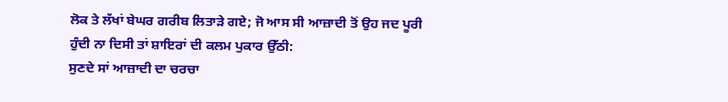ਲੋਕ ਤੇ ਲੱਖਾਂ ਬੇਘਰ ਗਰੀਬ ਲਿਤਾੜੇ ਗਏ; ਜੋ ਆਸ ਸੀ ਆਜ਼ਾਦੀ ਤੋਂ ਉਹ ਜਦ ਪੂਰੀ ਹੁੰਦੀ ਨਾ ਦਿਸੀ ਤਾਂ ਸ਼ਾਇਰਾਂ ਦੀ ਕਲਮ ਪੁਕਾਰ ਉੱਠੀ:
ਸੁਣਦੇ ਸਾਂ ਆਜ਼ਾਦੀ ਦਾ ਚਰਚਾ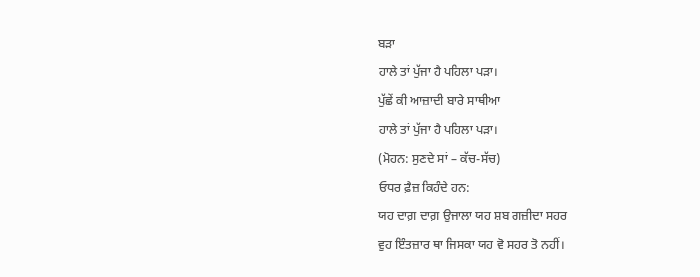ਬੜਾ
ਹਾਲੇ ਤਾਂ ਪੁੱਜਾ ਹੈ ਪਹਿਲਾ ਪੜਾ।
ਪੁੱਛੇਂ ਕੀ ਆਜ਼ਾਦੀ ਬਾਰੇ ਸਾਥੀਆ
ਹਾਲੇ ਤਾਂ ਪੁੱਜਾ ਹੈ ਪਹਿਲਾ ਪੜਾ।
(ਮੋਹਨ: ਸੁਣਦੇ ਸਾਂ – ਕੱਚ-ਸੱਚ)
ਓਧਰ ਫ਼ੈਜ਼ ਕਿਹੰਦੇ ਹਨ:
ਯਹ ਦਾਗ਼ ਦਾਗ਼ ਉਜਾਲਾ ਯਹ ਸ਼ਬ ਗਜ਼ੀਦਾ ਸਹਰ
ਵੁਹ ਇੰਤਜ਼ਾਰ ਥਾ ਜਿਸਕਾ ਯਹ ਵੋ ਸਹਰ ਤੋ ਨਹੀਂ।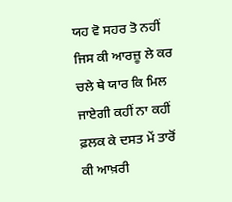ਯਹ ਵੋ ਸਹਰ ਤੋ ਨਹੀਂ ਜਿਸ ਕੀ ਆਰਜ਼ੂ ਲੇ ਕਰ
ਚਲੇ ਥੇ ਯਾਰ ਕਿ ਮਿਲ ਜਾਏਗੀ ਕਹੀਂ ਨਾ ਕਹੀਂ
ਫ਼ਲਕ ਕੇ ਦਸਤ ਮੇਂ ਤਾਰੋਂ ਕੀ ਆਖ਼ਰੀ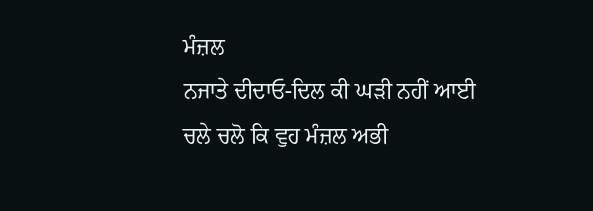ਮੰਜ਼ਲ
ਨਜਾਤੇ ਦੀਦਾਓ-ਦਿਲ ਕੀ ਘੜੀ ਨਹੀਂ ਆਈ
ਚਲੇ ਚਲੋ ਕਿ ਵੁਹ ਮੰਜ਼ਲ ਅਭੀ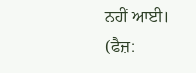ਨਹੀਂ ਆਈ।
(ਫੈਜ਼: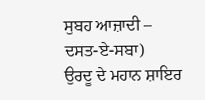ਸੁਬਹ ਆਜ਼ਾਦੀ – ਦਸਤ-ਏ-ਸਬਾ)
ਉਰਦੂ ਦੇ ਮਹਾਨ ਸ਼ਾਇਰ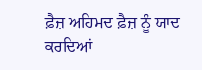ਫ਼ੈਜ਼ ਅਹਿਮਦ ਫ਼ੈਜ਼ ਨੂੰ ਯਾਦ ਕਰਦਿਆਂ